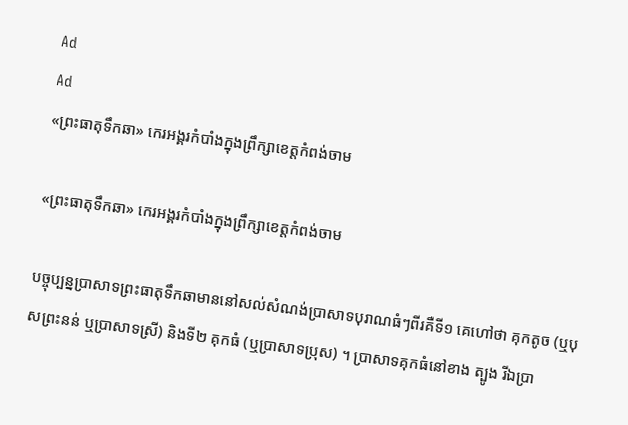Ad
Ad
«ព្រះធាតុទឹកឆា» កេរអង្គរកំបាំងក្នុងព្រឹក្សាខេត្តកំពង់ចាម

«ព្រះធាតុទឹកឆា» កេរអង្គរកំបាំងក្នុងព្រឹក្សាខេត្តកំពង់ចាម

បច្ចុប្បន្នប្រាសាទព្រះធាតុទឹកឆាមាននៅសល់សំណង់ប្រាសាទបុរាណធំៗពីរគឺទី១ គេហៅថា គុកតូច (ឬបុសព្រះនន់ ឬប្រាសាទស្រី) និងទី២ គុកធំ (ឬប្រាសាទប្រុស) ។ ប្រាសាទគុកធំនៅខាង ត្បូង រីឯប្រា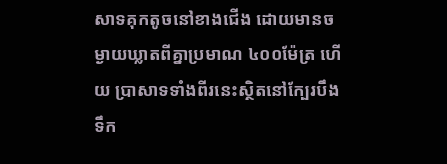សាទគុកតូចនៅខាងជើង ដោយមានចម្ងាយឃ្លាតពីគ្នាប្រមាណ ៤០០ម៉ែត្រ ហើយ ប្រាសាទទាំងពីរនេះស្ថិតនៅក្បែរបឹងទឹក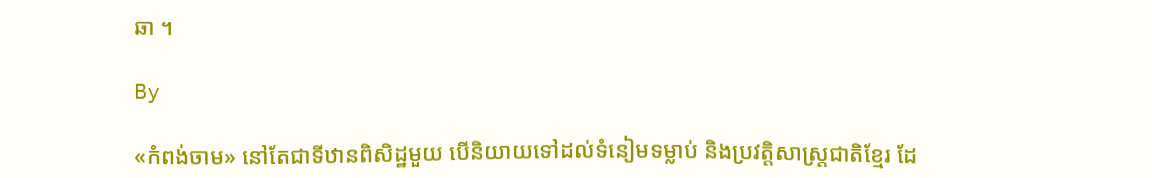ឆា ។

By

«កំពង់ចាម» នៅតែជាទីឋានពិសិដ្ឋមួយ បើនិយាយទៅដល់ទំនៀមទម្លាប់ និងប្រវត្តិសាស្ត្រជាតិខ្មែរ ដែ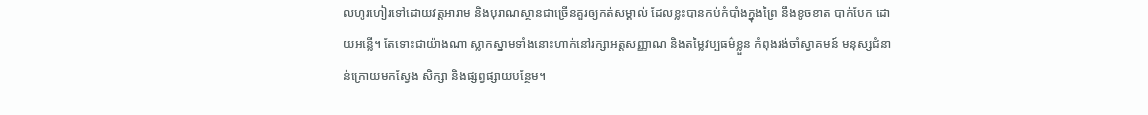លហូរហៀរទៅដោយវត្តអារាម និងបុរាណស្ថានជាច្រើនគួរឲ្យកត់សម្គាល់ ដែលខ្លះបានកប់កំបាំងក្នុងព្រៃ នឹងខូចខាត បាក់បែក ដោយអន្លើ។ តែទោះជាយ៉ាងណា ស្លាកស្នាមទាំងនោះហាក់នៅរក្សាអត្តសញ្ញាណ និងតម្លៃវប្បធម៌ខ្លួន កំពុងរង់ចាំស្វាគមន៍ មនុស្សជំនាន់ក្រោយមកស្វែង សិក្សា និងផ្សព្វផ្សាយបន្ថែម។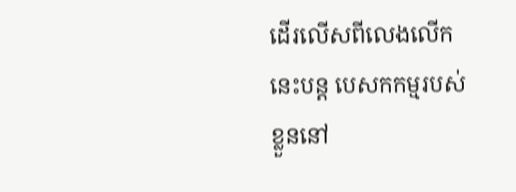ដើរលើសពីលេងលើកនេះបន្ត បេសកកម្មរបស់ខ្លួននៅ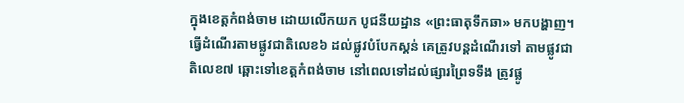ក្នុងខេត្តកំពង់ចាម ដោយលើកយក បូជនីយដ្ឋាន «ព្រះធាតុទឹកឆា» មកបង្ហាញ។ ធ្វើដំណើរតាមផ្លូវជាតិលេខ៦ ដល់ផ្លូវបំបែកស្គន់ គេត្រូវបន្តដំណើរទៅ តាមផ្លូវជាតិលេខ៧ ឆ្ពោះទៅខេត្តកំពង់ចាម នៅពេលទៅដល់ផ្សារព្រៃទទឹង ត្រូវផ្លូ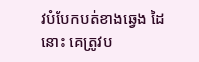វបំបែកបត់ខាងឆ្វេង ដៃនោះ គេត្រូវប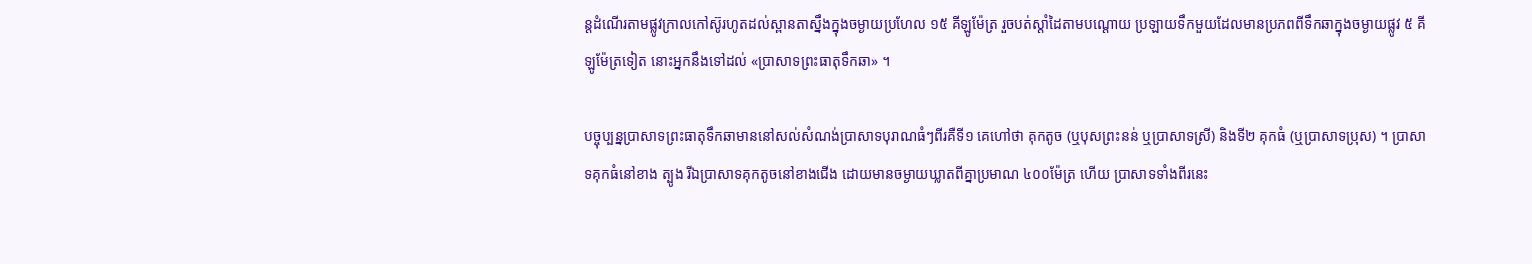ន្តដំណើរតាមផ្លូវក្រាលកៅស៊ូរហូតដល់ស្ពានតាស្នឹងក្នុងចម្ងាយប្រហែល ១៥ គីឡូម៉ែត្រ រួចបត់ស្តាំដៃតាមបណ្តោយ ប្រឡាយទឹកមួយដែលមានប្រភពពីទឹកឆាក្នុងចម្ងាយផ្លូវ ៥ គីឡូម៉ែត្រទៀត នោះអ្នកនឹងទៅដល់ «ប្រាសាទព្រះធាតុទឹកឆា» ។

បច្ចុប្បន្នប្រាសាទព្រះធាតុទឹកឆាមាននៅសល់សំណង់ប្រាសាទបុរាណធំៗពីរគឺទី១ គេហៅថា គុកតូច (ឬបុសព្រះនន់ ឬប្រាសាទស្រី) និងទី២ គុកធំ (ឬប្រាសាទប្រុស) ។ ប្រាសាទគុកធំនៅខាង ត្បូង រីឯប្រាសាទគុកតូចនៅខាងជើង ដោយមានចម្ងាយឃ្លាតពីគ្នាប្រមាណ ៤០០ម៉ែត្រ ហើយ ប្រាសាទទាំងពីរនេះ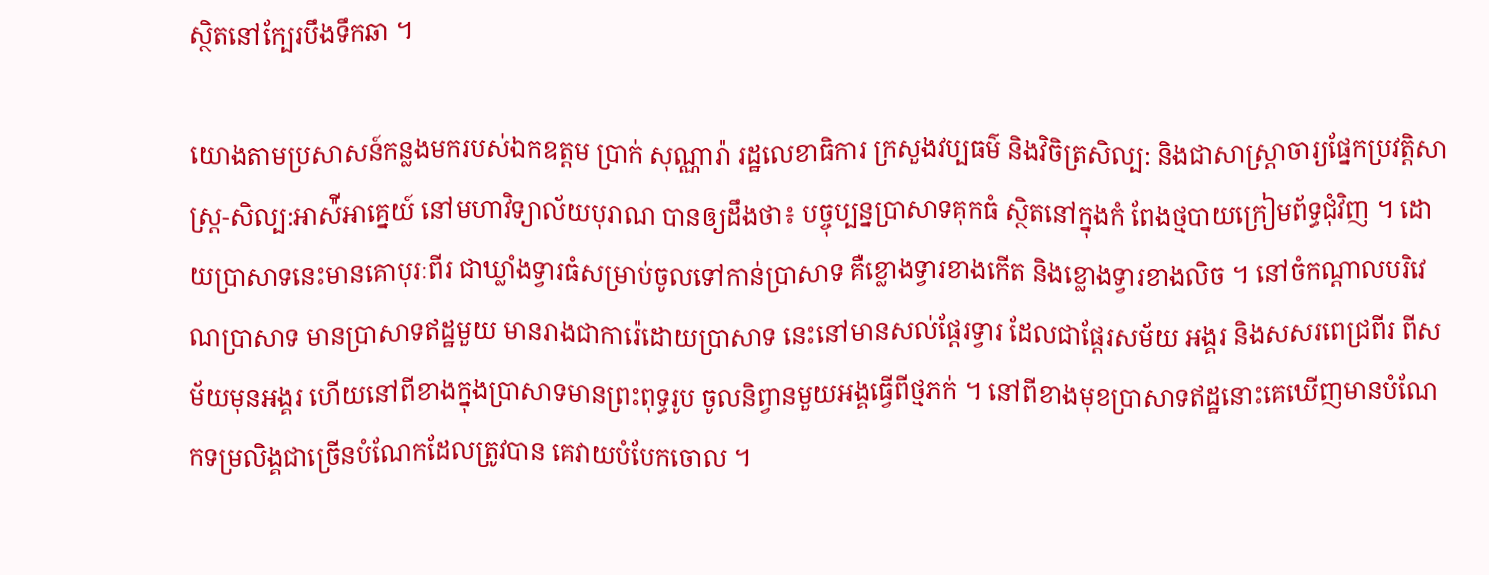ស្ថិតនៅក្បែរបឹងទឹកឆា ។

យោងតាមប្រសាសន៍កន្លងមករបស់ឯកឧត្តម ប្រាក់ សុណ្ណារ៉ា រដ្ឋលេខាធិការ ក្រសួងវប្បធម៌ និងវិចិត្រសិល្ប: និងជាសាស្រ្តាចារ្យផ្នែកប្រវត្តិសាស្រ្ត-សិល្ប:អាស៉ីអាគ្នេយ៍ នៅមហាវិទ្យាល័យបុរាណ បានឲ្យដឹងថា៖ បច្ចុប្បន្នប្រាសាទគុកធំ ស្ថិតនៅក្នុងកំ ពែងថ្មបាយក្រៀមព័ទ្ធជុំវិញ ។ ដោយប្រាសាទនេះមានគោបុរៈពីរ ជាឃ្លាំងទ្វារធំសម្រាប់ចូលទៅកាន់ប្រាសាទ គឺខ្លោងទ្វារខាងកើត និងខ្លោងទ្វារខាងលិច ។ នៅចំកណ្តាលបរិវេណប្រាសាទ មានប្រាសាទឥដ្ឋមួយ មានរាងជាការ៉េដោយប្រាសាទ នេះនៅមានសល់ផ្តែរទ្វារ ដែលជាផ្តែរសម័យ អង្គរ និងសសរពេជ្រពីរ ពីសម័យមុនអង្គរ ហើយនៅពីខាងក្នុងប្រាសាទមានព្រះពុទ្ធរូប ចូលនិព្វានមួយអង្គធ្វើពីថ្មភក់ ។ នៅពីខាងមុខប្រាសាទឥដ្ឋនោះគេឃើញមានបំណែកទម្រលិង្គជាច្រើនបំណែកដែលត្រូវបាន គេវាយបំបែកចោល ។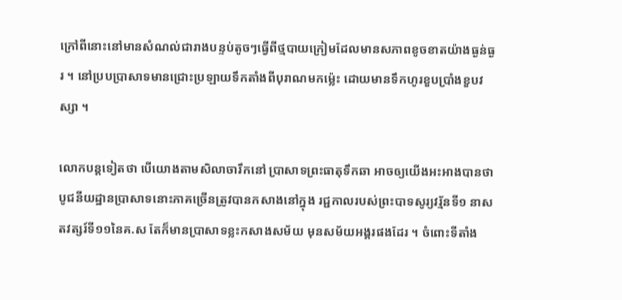ក្រៅពីនោះនៅមានសំណល់ជារាងបន្ទប់តូចៗធ្វើពីថ្មបាយក្រៀមដែលមានសភាពខូចខាតយ៉ាងធ្ងន់ធ្ងរ ។ នៅប្របប្រាសាទមានជ្រោះប្រឡាយទឹកតាំងពីបុរាណមកម្ល៉េះ ដោយមានទឹកហូរខួបប្រាំងខួបវស្សា ។

លោកបន្តទៀតថា បើយោងតាមសិលាចារឹកនៅ ប្រាសាទព្រះធាតុទឹកឆា អាចឲ្យយើងអះអាងបានថា បូជនីយដ្ឋានប្រាសាទនោះភាគច្រើនត្រូវបានកសាងនៅក្នុង រជ្ជកាលរបស់ព្រះបាទសូរ្យវរ្ម័នទី១ នាសតវត្សរ៍ទី១១នៃគ.ស តែក៏មានប្រាសាទខ្លះកសាងសម័យ មុនសម័យអង្គរផងដែរ ។ ចំពោះទីតាំង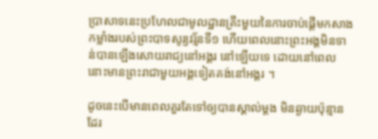ប្រាសាទនេះប្រហែលជាមូលដ្ឋានគ្រឹះមួយនៃការចាប់ផ្តើមកសាង កម្លាំងរបស់ព្រះបាទសូរ្យវរ្ម័នទី១ ហើយពេលនោះព្រះអង្គមិនទាន់បានឡើងសោយរាជ្យនៅអង្គរ នៅឡើយទេ ដោយនៅពេលនោះមានព្រះរាជាមួយអង្គទៀតគង់នៅអង្គរ ។

ដូចនេះបើមានពេលគួរតែទៅឲ្យបានស្គាល់ម្តង មិនឆ្ងាយប៉ុន្មានដែរ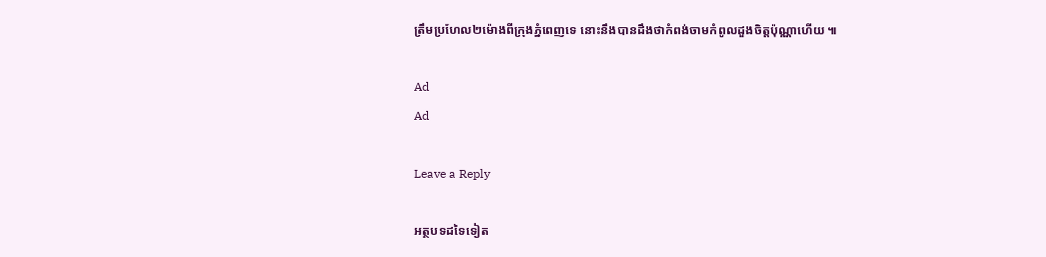ត្រឹមប្រហែល២ម៉ោងពីក្រុងភ្នំពេញទេ នោះនឹងបានដឹងថាកំពង់ចាមកំពូលដួងចិត្តប៉ុណ្ណាហើយ ៕

Ad
Ad

Leave a Reply

អត្ថបទដទៃទៀត